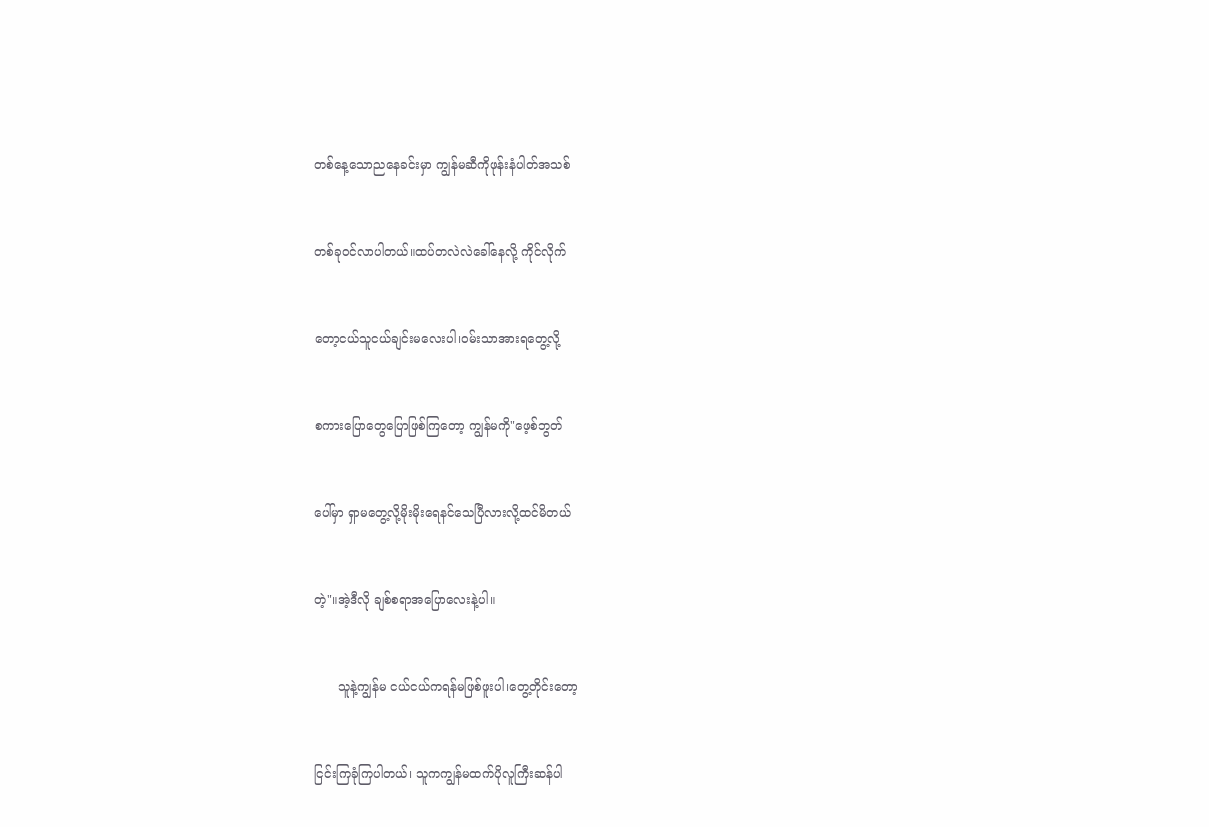တစ်နေ့သောညနေခင်းမှာ ကျွန်မဆီကိုဖုန်းနံပါတ်အသစ်


တစ်ခုဝင်လာပါတယ်။ထပ်တလဲလဲခေါ်နေလို့ ကိုင်လိုက်


တော့ငယ်သူငယ်ချင်းမလေးပါ၊ဝမ်းသာအားရတွေ့လို့


စကားပြောတွေပြောဖြစ်ကြတော့ ကျွန်မကို"ဖေ့စ်ဘွတ်


ပေါ်မှာ ရှာမတွေ့လို့မိုးမိုးရေနင်သေပြီလားလို့ထင်မိတယ်


တဲ့"။အဲ့ဒီလို ချစ်စရာအပြောလေးနဲ့ပါ။


      သူနဲ့ကျွန်မ ငယ်ငယ်ကရန်မဖြစ်ဖူးပါ၊တွေ့တိုင်းတော့


ငြင်းကြခုံကြပါတယ်၊ သူကကျွန်မထက်ပိုလူကြီးဆန်ပါ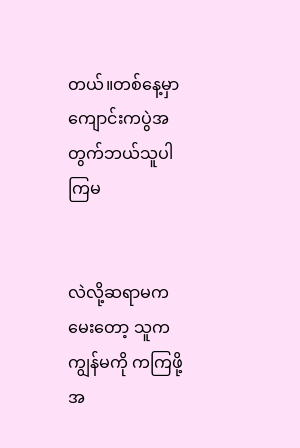တယ်။တစ်နေ့မှာ ကျောင်းကပွဲအတွက်ဘယ်သူပါကြမ


လဲလို့ဆရာမကမေးတော့ သူကကျွန်မကို ကကြဖို့အ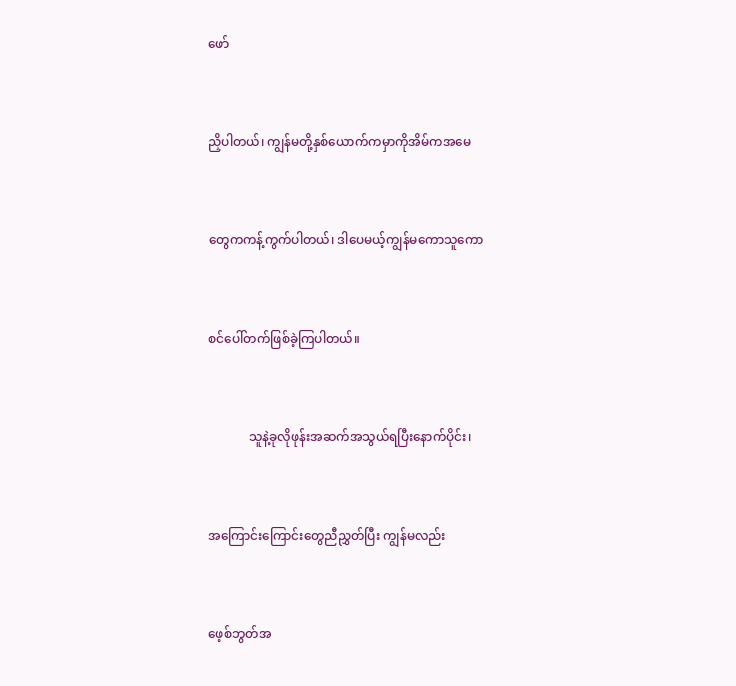ဖော်


ညှိပါတယ်၊ ကျွန်မတို့နှစ်ယောက်ကမှာကိုအိမ်ကအမေ


တွေကကန့်ကွက်ပါတယ်၊ ဒါပေမယ့်ကျွန်မကောသူကော


စင်ပေါ်တက်ဖြစ်ခဲ့ကြပါတယ်။


             သူနဲ့ခုလိုဖုန်းအဆက်အသွယ်ရပြီးနောက်ပိုင်း၊


အကြောင်းကြောင်းတွေညီညွှတ်ပြီး ကျွန်မလည်း


ဖေ့စ်ဘွတ်အ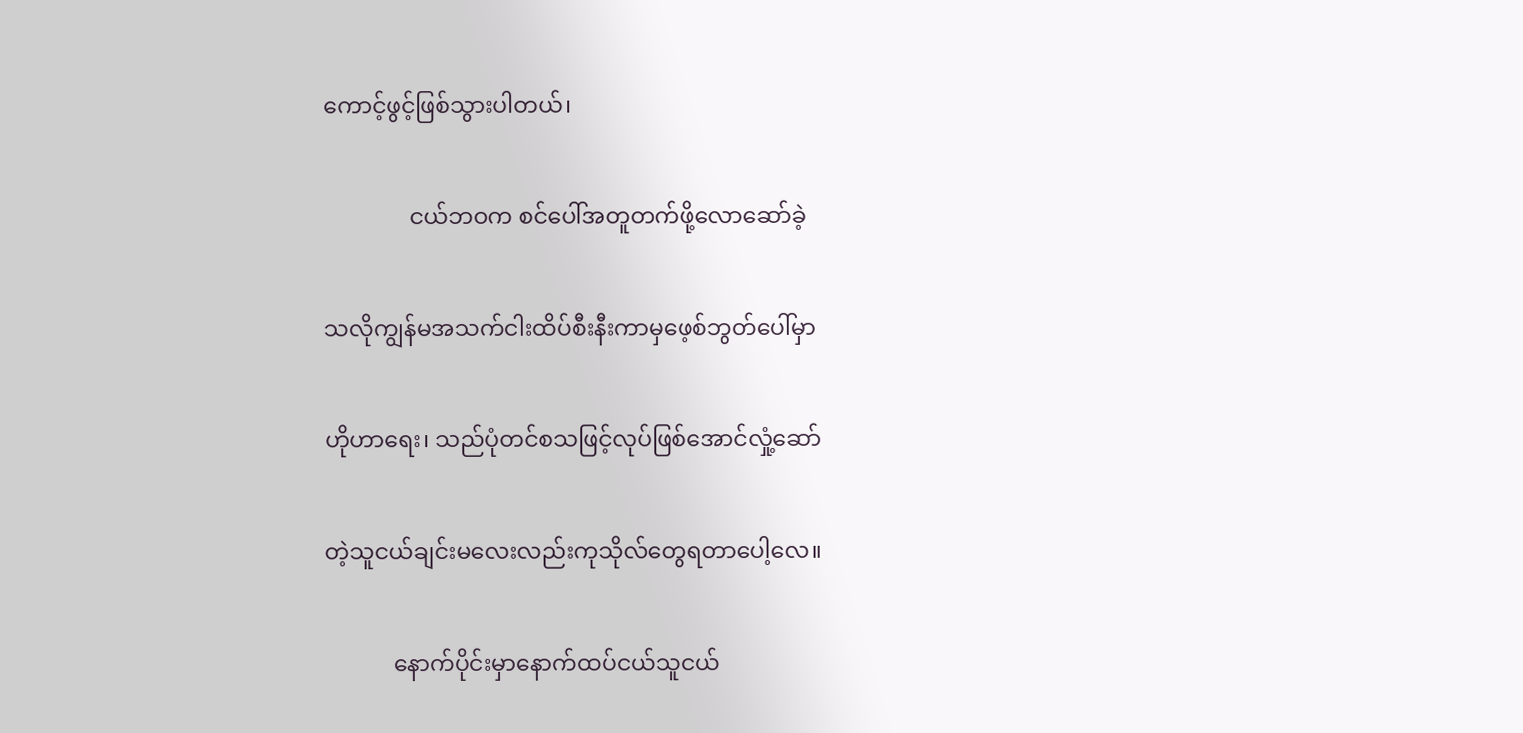ကောင့်ဖွင့်ဖြစ်သွားပါတယ်၊


               ငယ်ဘဝက စင်ပေါ်အတူတက်ဖို့လောဆော်ခဲ့


သလိုကျွန်မအသက်ငါးထိပ်စီးနီးကာမှဖေ့စ်ဘွတ်ပေါ်မှာ


ဟိုဟာရေး၊ သည်ပုံတင်စသဖြင့်လုပ်ဖြစ်အောင်လှုံ့ဆော်


တဲ့သူငယ်ချင်းမလေးလည်းကုသိုလ်တွေရတာပေါ့လေ။


            နောက်ပိုင်းမှာနောက်ထပ်ငယ်သူငယ်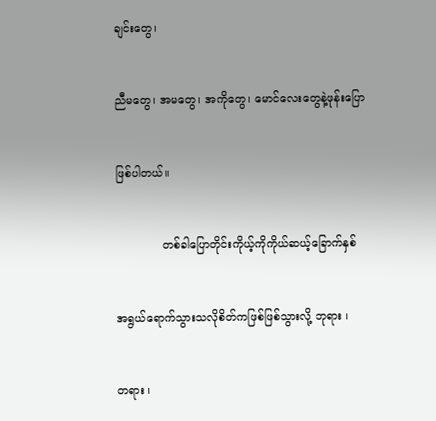ချင်းတွေ၊


ညီမတွေ၊ အမတွေ၊ အကိုတွေ၊ မောင်လေးတွေနဲ့ဖုန်းပြော


ဖြစ်ပါတယ်။


             တစ်ခါပြောတိုင်းကိုယ့်ကိုကိုယ်ဆယ့်ခြောက်နှစ်


အရွယ်ရောက်သွားသလိုစိတ်ကဖြစ်ဖြစ်သွားလို့ ဘုရား ၊


တရား ၊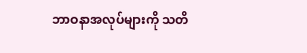ဘာဝနာအလုပ်များကို သတိ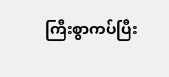ကြီးစွာကပ်ပြီး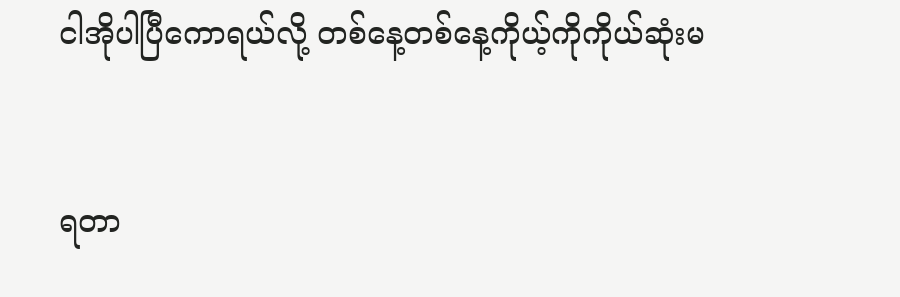ငါအိုပါပြီကောရယ်လို့ တစ်နေ့တစ်နေ့ကိုယ့်ကိုကိုယ်ဆုံးမ


ရတာ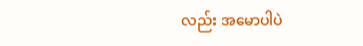လည်း အမောပါပဲ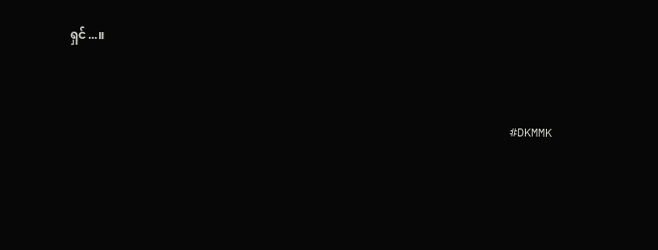ရှင်...။



                                                               #DKMMK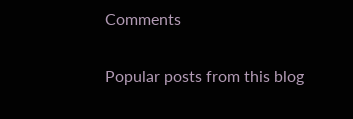Comments

Popular posts from this blog